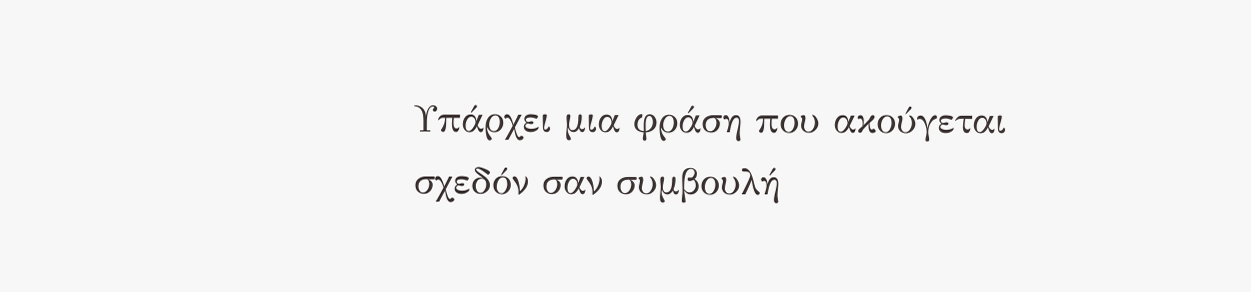Υπάρχει μια φράση που ακούγεται σχεδόν σαν συμβουλή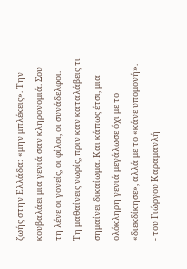ζωής στην Ελλάδα: «μην μπλέκεις». Την κουβαλάει μια γενιά σαν κληρονομιά. Σου τη λένε οι γονείς, οι φίλοι, οι συνάδελφοι. Τη μαθαίνεις νωρίς, πριν καν καταλάβεις τι σημαίνει δικαίωμα. Και κάπως έτσι, μια ολόκληρη γενιά μεγάλωσε όχι με το «διεκδίκησε», αλλά με το «κάνε υπομονή».
- του Γιώργου Καραμανλή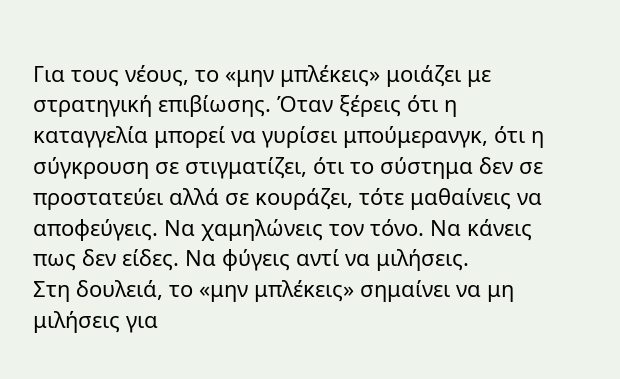Για τους νέους, το «μην μπλέκεις» μοιάζει με στρατηγική επιβίωσης. Όταν ξέρεις ότι η καταγγελία μπορεί να γυρίσει μπούμερανγκ, ότι η σύγκρουση σε στιγματίζει, ότι το σύστημα δεν σε προστατεύει αλλά σε κουράζει, τότε μαθαίνεις να αποφεύγεις. Να χαμηλώνεις τον τόνο. Να κάνεις πως δεν είδες. Να φύγεις αντί να μιλήσεις.
Στη δουλειά, το «μην μπλέκεις» σημαίνει να μη μιλήσεις για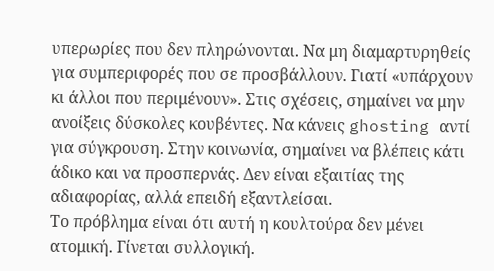υπερωρίες που δεν πληρώνονται. Να μη διαμαρτυρηθείς για συμπεριφορές που σε προσβάλλουν. Γιατί «υπάρχουν κι άλλοι που περιμένουν». Στις σχέσεις, σημαίνει να μην ανοίξεις δύσκολες κουβέντες. Να κάνεις ghosting αντί για σύγκρουση. Στην κοινωνία, σημαίνει να βλέπεις κάτι άδικο και να προσπερνάς. Δεν είναι εξαιτίας της αδιαφορίας, αλλά επειδή εξαντλείσαι.
Το πρόβλημα είναι ότι αυτή η κουλτούρα δεν μένει ατομική. Γίνεται συλλογική.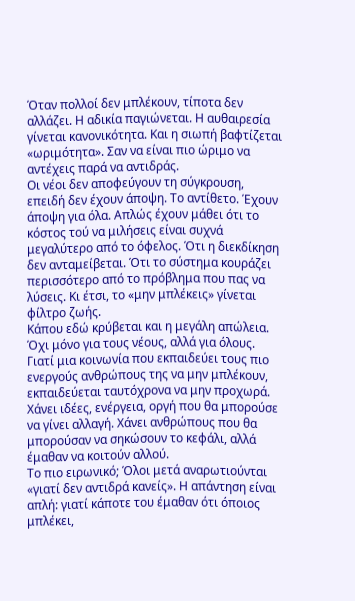Όταν πολλοί δεν μπλέκουν, τίποτα δεν αλλάζει. Η αδικία παγιώνεται. Η αυθαιρεσία γίνεται κανονικότητα. Και η σιωπή βαφτίζεται «ωριμότητα». Σαν να είναι πιο ώριμο να αντέχεις παρά να αντιδράς.
Οι νέοι δεν αποφεύγουν τη σύγκρουση, επειδή δεν έχουν άποψη. Το αντίθετο. Έχουν άποψη για όλα. Απλώς έχουν μάθει ότι το κόστος τού να μιλήσεις είναι συχνά μεγαλύτερο από το όφελος. Ότι η διεκδίκηση δεν ανταμείβεται. Ότι το σύστημα κουράζει περισσότερο από το πρόβλημα που πας να λύσεις. Κι έτσι, το «μην μπλέκεις» γίνεται φίλτρο ζωής.
Κάπου εδώ κρύβεται και η μεγάλη απώλεια. Όχι μόνο για τους νέους, αλλά για όλους. Γιατί μια κοινωνία που εκπαιδεύει τους πιο ενεργούς ανθρώπους της να μην μπλέκουν, εκπαιδεύεται ταυτόχρονα να μην προχωρά. Χάνει ιδέες, ενέργεια, οργή που θα μπορούσε να γίνει αλλαγή. Χάνει ανθρώπους που θα μπορούσαν να σηκώσουν το κεφάλι, αλλά έμαθαν να κοιτούν αλλού.
Το πιο ειρωνικό; Όλοι μετά αναρωτιούνται «γιατί δεν αντιδρά κανείς». Η απάντηση είναι απλή: γιατί κάποτε του έμαθαν ότι όποιος μπλέκει,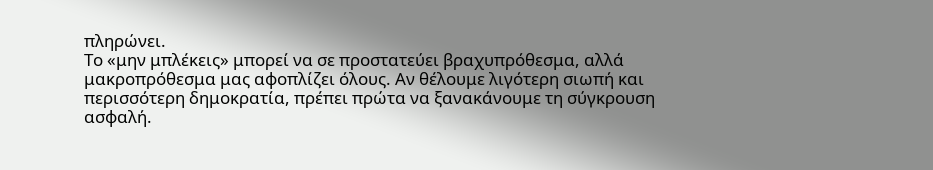πληρώνει.
Το «μην μπλέκεις» μπορεί να σε προστατεύει βραχυπρόθεσμα, αλλά μακροπρόθεσμα μας αφοπλίζει όλους. Αν θέλουμε λιγότερη σιωπή και περισσότερη δημοκρατία, πρέπει πρώτα να ξανακάνουμε τη σύγκρουση ασφαλή.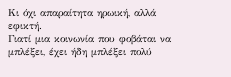Κι όχι απαραίτητα ηρωική, αλλά εφικτή.
Γιατί μια κοινωνία που φοβάται να μπλέξει, έχει ήδη μπλέξει πολύ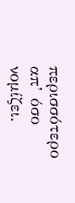περισσότερο απ’ όσο νομίζει.